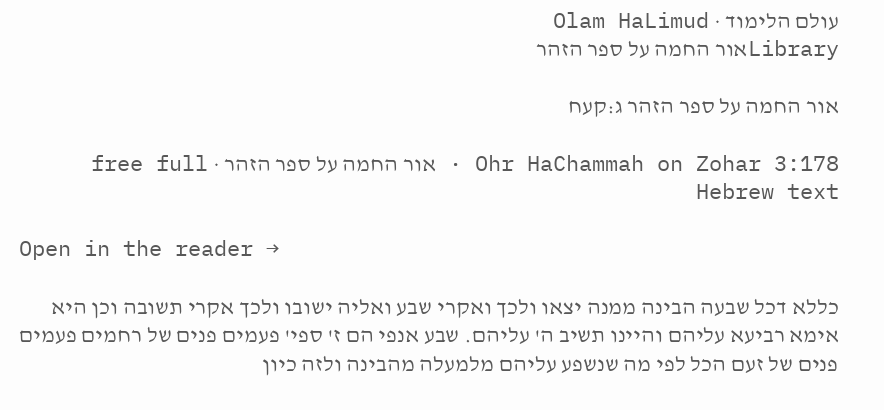עולם הלימוד · Olam HaLimud
Libraryאור החמה על ספר הזהר

אור החמה על ספר הזהר ג:קעח

Ohr HaChammah on Zohar 3:178 · אור החמה על ספר הזהר · free full Hebrew text

Open in the reader →

כללא דכל שבעה הבינה ממנה יצאו ולכך ואקרי שבע ואליה ישובו ולכך אקרי תשובה וכן היא אימא רביעא עליהם והיינו תשיב ה' עליהם. שבע אנפי הם ז' ספי' פעמים פנים של רחמים פעמים פנים של זעם הכל לפי מה שנשפע עליהם מלמעלה מהבינה ולזה כיון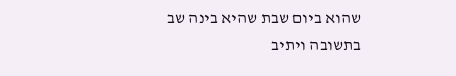שהוא ביום שבת שהיא בינה שב בתשובה ויתיב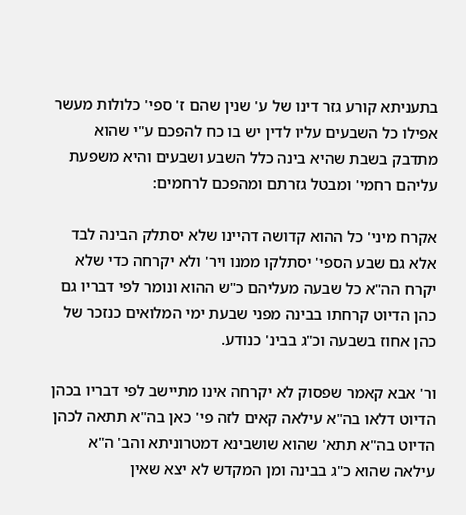בתעניתא קורע גזר דינו של ע' שנין שהם ז' ספי' כלולות מעשר אפילו כל השבעים עליו לדין יש בו כח להפכם ע"י שהוא מתדבק בשבת שהיא בינה כלל השבע ושבעים והיא משפעת עליהם רחמי' ומבטל גזרתם ומהפכם לרחמים:

אקרח מיני' כל ההוא קדושה דהיינו שלא יסתלק הבינה לבד אלא גם שבע הספי' יסתלקו ממנו ויר' ולא יקרחה כדי שלא יקרח הה"א כל שבעה מעליהם כ"ש ההוא ונומר לפי דבריו גם כהן הדיוט קרחתו בבינה מפני שבעת ימי המלואים כנזכר של כהן אחוז בשבעה וכ"ג בבינ' כנודע.

ור' אבא קאמר שפסוק לא יקרחה אינו מתיישב לפי דבריו בכהן הדיוט דלאו בה"א עילאה קאים לזה פי' כאן בה"א תתאה לכהן הדיוט בה"א תתא' שהוא שושבינא דמטרוניתא והב' ה"א עילאה שהוא כ"ג בבינה ומן המקדש לא יצא שאין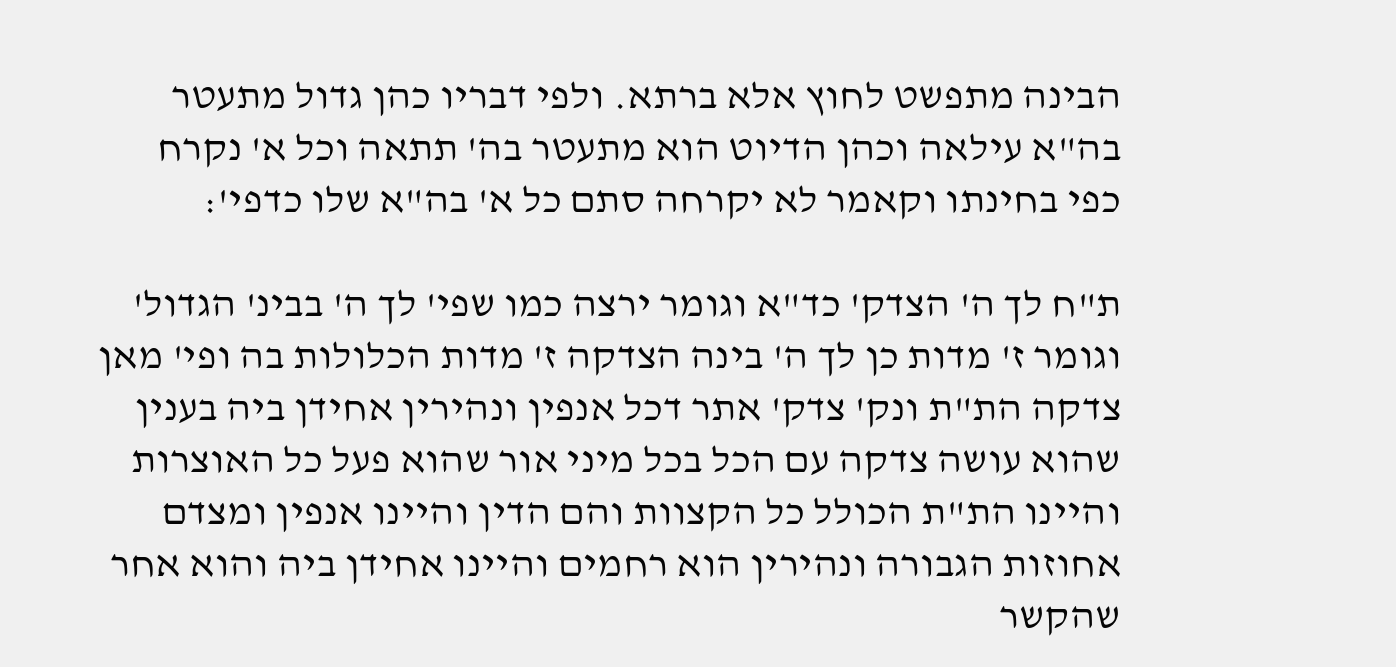הבינה מתפשט לחוץ אלא ברתא. ולפי דבריו כהן גדול מתעטר בה"א עילאה וכהן הדיוט הוא מתעטר בה' תתאה וכל א' נקרח כפי בחינתו וקאמר לא יקרחה סתם כל א' בה"א שלו כדפי':

ת"ח לך ה' הצדק' כד"א וגומר ירצה כמו שפי' לך ה' בבינ' הגדול' וגומר ז' מדות כן לך ה' בינה הצדקה ז' מדות הכלולות בה ופי' מאן צדקה הת"ת ונק' צדק' אתר דכל אנפין ונהירין אחידן ביה בענין שהוא עושה צדקה עם הכל בכל מיני אור שהוא פעל כל האוצרות והיינו הת"ת הכולל כל הקצוות והם הדין והיינו אנפין ומצדם אחוזות הגבורה ונהירין הוא רחמים והיינו אחידן ביה והוא אחר שהקשר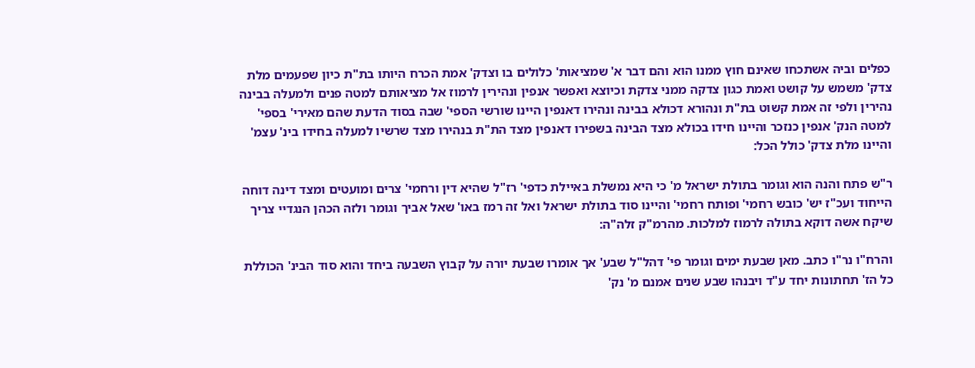כפלים וביה אשתכחו שאינם חוץ ממנו הוא והם דבר א' שמציאות' כלולים בו וצדק' אמת הכרח היותו בת"ת כיון שפעמים מלת צדק' משמש על קושט ואמת כגון צדקה ממני צדקת וכיוצא ואפשר אנפין ונהירין לרמוז אל מציאותם למטה פנים ולמעלה בבינה נהירין ולפי זה אמת קשוט בת"ת ונהורא דכולא בבינה ונהירו דאנפין היינו שורשי הספי' שבה בסוד הדעת שהם מאירי' בספי' למטה הנק' אנפין כנזכר והיינו חידו בכולא מצד הבינה בשפירו דאנפין מצד הת"ת בנהירו מצד שרשיו למעלה בחידו בינ' עצמ' והיינו מלת צדק' כולל הכל:

ר"ש פתח והנה הוא וגומר בתולת ישראל מ' כי היא נמשלת באיילת כדפי' רז"ל שהיא דין ורחמי' צרים ומועטים ומצד דינה דוחה הייחוד ועכ"ז יש' כובש רחמי' ופותח רחמי' והיינו סוד בתולת ישראל ואל זה רמז באו' שאל אביך וגומר ולזה הכהן הנגדיי צריך שיקח אשה דוקא בתולה לרמוז למלכות. מהרמ"ק זלה"ה:

והרח"ו נר"ו כתב. מאן שבעת ימים וגומר פי' דהל"ל שבע' אך אומרו שבעת יורה על קבוץ השבעה ביחד והוא סוד הבינ' הכוללת כל הז' תחתונות יחד ע"ד ויבנהו שבע שנים אמנם מ' נק'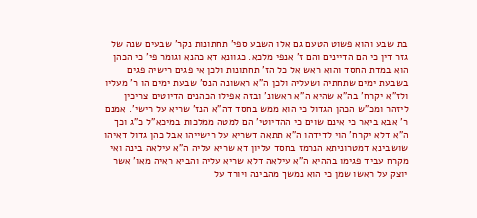בת שבע והוא פשוט הטעם גם אלו השבע ספי' תחתונות נקר' שבעים שנה של גזר דין כי הם הדיינים והם ז' אנפי מלכא. כגוונא דא כהנא וגומר פי' כי הכהן הוא במדת החסד והוא ראש אל כל הז' תחתונות ולכן אי פגים רישיה פגים בשבעת ימים שתחתיה ושעליה ולכן ה"א ראשונה הנס' שבעת ימים הו ר' מעליו ולז"א יקרח' בה"א שהיא ה"א ראשונ' ובזה אפילו הכהנים הדיוטים צריכין ליזהר ומכ"ש הכהן הגדול כי הוא ממש בחסד דה"א הנז' שריא על רישי'. אמנם ר' אבא ביאר כי אינם שוים כי ההדיוטי' הם למטה ממלכות במיכא"ל כ"ג וכך ה"א דלא יקרח' הוי לדידהו ה"א תתאה דשריא על רישייהו אבל כהן גדול דאיהו שושבינא דמטרוניתא הנרמז בחסד עליון דא שריא עליה ה"א עילאה בינה ואי מקרח עביד פגימו בההיא ה"א עילאה דלא שריא עליה והביא ראיה מאו' אשר יוצק על ראשו שמן כי הוא נמשך מהבינה ויורד על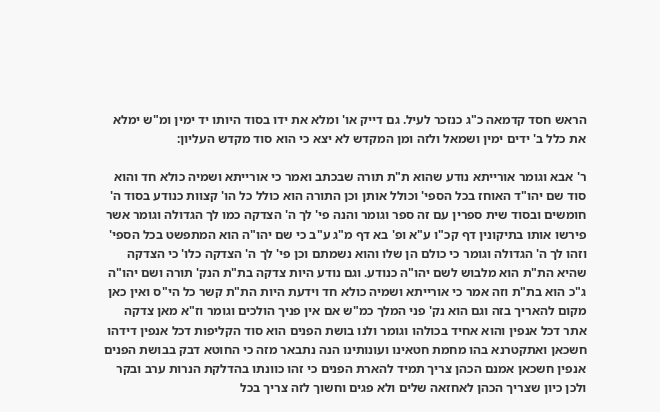הראש חסד קדמאה כ"ג כנזכר לעיל. גם דייק או' ומלא את ידו בסוד היותו יד ימין ומ"ש ימלא את כלל ב' ידים ימין ושמאל ולזה ומן המקדש לא יצא כי הוא סוד מקדש העליון:

ר' אבא וגומר אורייתא נודע שהוא ת"ת תורה שבכתב ואמר כי אורייתא ושמיה כולא חד והוא סוד שם יהו"ד האוחז בכל הספי' וכולל אותן וכן התורה הוא כולל כל הו' קצוות כנודע בסוד ה' חומשים ובסוד שית ספרין עם זה ספר וגומר והנה פי' לך ה' הצדקה כמו לך הגדולה וגומר אשר פירשו אותו בתיקונין דף קכ"ו ע"א ופ' בא דף מ"ג ע"ב כי שם יהו"ה הוא המתפשט בכל הספי' וזהו לך ה' הגדולה וגומר כי כולם הן שלו והוא נשמתם וכן פי' לך ה' הצדקה כלו' כי הצדקה שהיא הת"ת הוא מלבוש לשם יהו"ה כנודע. וגם נודע היות צדקה בת"ת הנק' תורה ושם יהו"ה ג"כ הוא בת"ת וזה אמר כי אורייתא ושמיה כולא חד וידעת היות הת"ת קשר כל הי"ס ואין כאן מקום להאריך בזה וגם הוא נק' פני המלך כמ"ש אם אין פניך הולכים וגומר וז"א מאן צדקה אתר דכל אנפין והוא אחיד בכולהו וגומר ולנו בושת הפנים הוא סוד הקליפות דכל אנפין דידהו חשכאן ואתקטרנא בהו מחמת חטאינו ועונותינו הנה נתבאר מזה כי החוטא דבק בבושת הפנים אנפין חשכאן אמנם הכהן צריך תמיד להארת הפנים כי זהו כוונתו בהדלקת הנרות ערב ובקר ולכן כיון שצריך הכהן לאחזאה שלים ולא פגים וחשוך לזה צריך בכל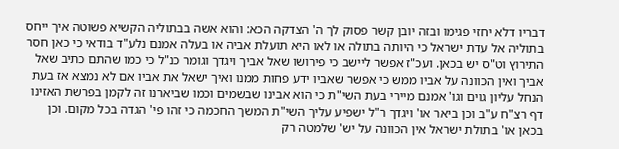דבריו דלא יחזי פגימו ובזה יובן קשר פסוק לך ה' הצדקה הכא: והוא אשה בבתוליה הקשיא פשוטה איך ייחס בתוליה אל עדת ישראל כי היותה בתולה או לאו היא תועלת אביה או בעלה אמנם נלע"ד בודאי כי כאן חסר התירוץ וט"ס יש בכאן. ועכ"ז אפשר ליישב כי פירושו שאל אביך ויגדך וגומר כנ"ל כי כמו שהתם כתיב שאל אביך ואין הכוונה על אביו ממש כי אפשר שאביו ידע פחות ממנו ואיך ישאל את אביו אם לא נמצא אז בעת הנחל עליון גוים וגו' אמנם מיירי בעת השי"ת כי הוא אבינו שבשמים וכמו שביארנו זה לקמן בפרשת האזינו דף רצ"ח ע"ב וכן ביאר או' ויגדך ר"ל ישפיע עליך השי"ת המשך החכמה כי זהו פי' הגדה בכל מקום. וכן בכאן או' בתולת ישראל אין הכוונה על יש' שלמטה רק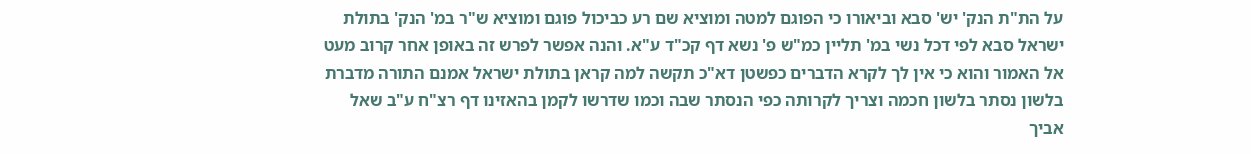על הת"ת הנק' יש' סבא וביאורו כי הפוגם למטה ומוציא שם רע כביכול פוגם ומוציא ש"ר במ' הנק' בתולת ישראל סבא לפי דכל נשי במ' תליין כמ"ש פ' נשא דף קכ"ד ע"א. והנה אפשר לפרש זה באופן אחר קרוב מעט אל האמור והוא כי אין לך לקרא הדברים כפשטן דא"כ תקשה למה קראן בתולת ישראל אמנם התורה מדברת בלשון נסתר בלשון חכמה וצריך לקרותה כפי הנסתר שבה וכמו שדרשו לקמן בהאזינו דף רצ"ח ע"ב שאל אביך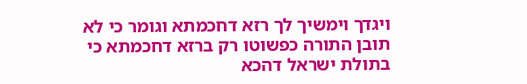ויגדך וימשיך לך רזא דחכמתא וגומר כי לא תובן התורה כפשוטו רק ברזא דחכמתא כי בתולת ישראל דהכא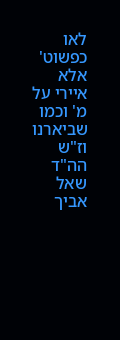לאו כפשוט' אלא איירי על מ' וכמו שביארנו וז"ש הה"ד שאל אביך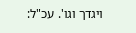ויגדך וגו'. עכ"ל: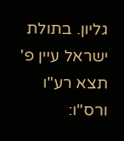גליון. בתולת ישראל עיין פ' תצא רע"ו ורס"ו: